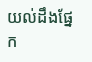យល់ដឹងផ្នែក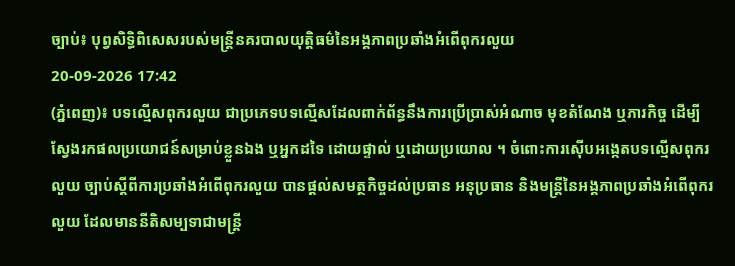ច្បាប់៖ បុព្វសិទ្ធិពិសេសរបស់មន្រ្តីនគរបាលយុត្តិធម៌នៃអង្គភាពប្រឆាំងអំពើពុករលួយ
20-09-2026 17:42
(ភ្នំពេញ)៖ បទល្មើសពុករលួយ ជាប្រភេទបទល្មើសដែលពាក់ព័ន្ធនឹងការប្រើប្រាស់អំណាច មុខតំណែង ឬភារកិច្ច ដើម្បីស្វែងរកផលប្រយោជន៍សម្រាប់ខ្លួនឯង ឬអ្នកដទៃ ដោយផ្ទាល់ ឬដោយប្រយោល ។ ចំពោះការស៊ើបអង្កេតបទល្មើសពុករលួយ ច្បាប់ស្តីពីការប្រឆាំងអំពើពុករលួយ បានផ្តល់សមត្ថកិច្ចដល់ប្រធាន អនុប្រធាន និងមន្ត្រីនៃអង្គភាពប្រឆាំងអំពើពុករលួយ ដែលមាននីតិសម្បទាជាមន្ត្រី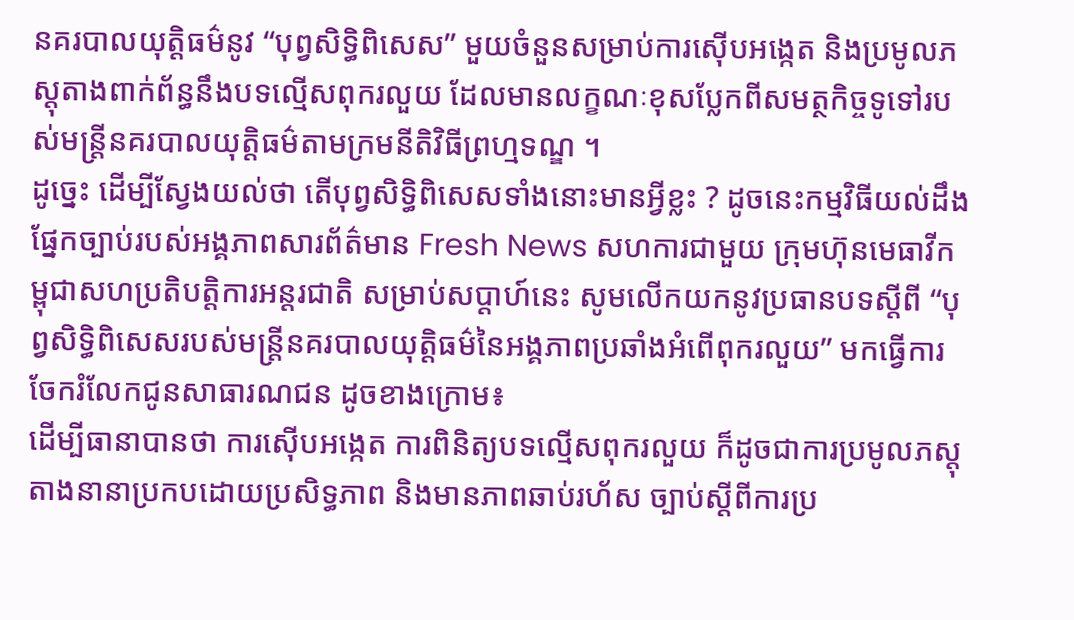នគរបាលយុត្តិធម៌នូវ “បុព្វសិទ្ធិពិសេស” មួយចំនួនសម្រាប់ការស៊ើបអង្កេត និងប្រមូលភស្តុតាងពាក់ព័ន្ធនឹងបទល្មើសពុករលួយ ដែលមានលក្ខណៈខុសប្លែកពីសមត្ថកិច្ចទូទៅរបស់មន្ត្រីនគរបាលយុត្តិធម៌តាមក្រមនីតិវិធីព្រហ្មទណ្ឌ ។
ដូច្នេះ ដើម្បីស្វែងយល់ថា តើបុព្វសិទ្ធិពិសេសទាំងនោះមានអ្វីខ្លះ ? ដូចនេះកម្មវិធីយល់ដឹងផ្នែកច្បាប់របស់អង្គភាពសារព័ត៌មាន Fresh News សហការជាមួយ ក្រុមហ៊ុនមេធាវីកម្ពុជាសហប្រតិបត្តិការអន្ដរជាតិ សម្រាប់សប្ដាហ៍នេះ សូមលើកយកនូវប្រធានបទស្ដីពី “បុព្វសិទ្ធិពិសេសរបស់មន្រ្តីនគរបាលយុត្តិធម៌នៃអង្គភាពប្រឆាំងអំពើពុករលួយ” មកធ្វើការចែករំលែកជូនសាធារណជន ដូចខាងក្រោម៖
ដើម្បីធានាបានថា ការស៊ើបអង្កេត ការពិនិត្យបទល្មើសពុករលួយ ក៏ដូចជាការប្រមូលភស្តុតាងនានាប្រកបដោយប្រសិទ្ធភាព និងមានភាពឆាប់រហ័ស ច្បាប់ស្តីពីការប្រ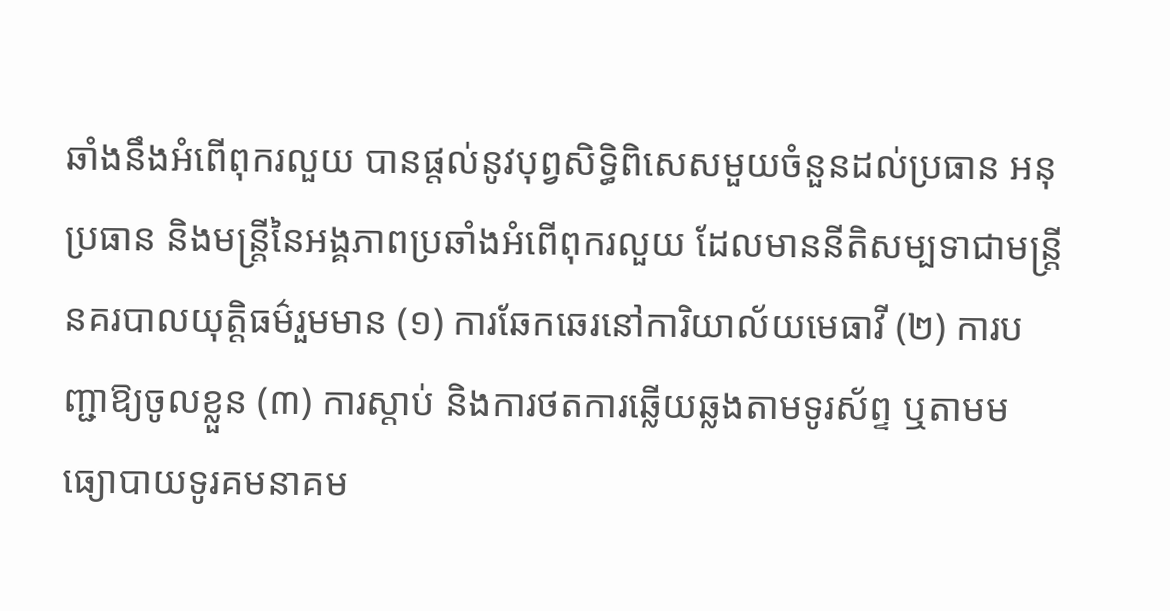ឆាំងនឹងអំពើពុករលួយ បានផ្តល់នូវបុព្វសិទ្ធិពិសេសមួយចំនួនដល់ប្រធាន អនុប្រធាន និងមន្ត្រីនៃអង្គភាពប្រឆាំងអំពើពុករលួយ ដែលមាននីតិសម្បទាជាមន្ត្រីនគរបាលយុត្តិធម៌រួមមាន (១) ការឆែកឆេរនៅការិយាល័យមេធាវី (២) ការបញ្ជាឱ្យចូលខ្លួន (៣) ការស្តាប់ និងការថតការឆ្លើយឆ្លងតាមទូរស័ព្ទ ឬតាមមធ្យោបាយទូរគមនាគម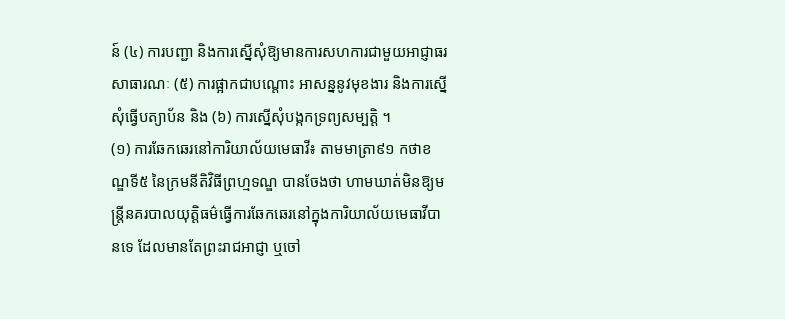ន៍ (៤) ការបញ្ជា និងការស្នើសុំឱ្យមានការសហការជាមួយអាជ្ញាធរសាធារណៈ (៥) ការផ្អាកជាបណ្តោះ អាសន្ននូវមុខងារ និងការស្នើសុំធ្វើបត្យាប័ន និង (៦) ការស្នើសុំបង្កកទ្រព្យសម្បត្តិ ។
(១) ការឆែកឆេរនៅការិយាល័យមេធាវី៖ តាមមាត្រា៩១ កថាខណ្ឌទី៥ នៃក្រមនីតិវិធីព្រហ្មទណ្ឌ បានចែងថា ហាមឃាត់មិនឱ្យមន្ត្រីនគរបាលយុត្តិធម៌ធ្វើការឆែកឆេរនៅក្នុងការិយាល័យមេធាវីបានទេ ដែលមានតែព្រះរាជអាជ្ញា ឬចៅ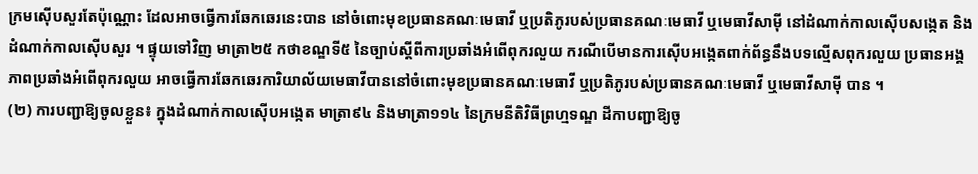ក្រមស៊ើបសួរតែប៉ុណ្ណោះ ដែលអាចធ្វើការឆែកឆេរនេះបាន នៅចំពោះមុខប្រធានគណៈមេធាវី ឬប្រតិភូរបស់ប្រធានគណៈមេធាវី ឬមេធាវីសាម៉ី នៅដំណាក់កាលស៊ើបសង្កេត និងដំណាក់កាលស៊ើបសួរ ។ ផ្ទុយទៅវិញ មាត្រា២៥ កថាខណ្ឌទី៥ នៃច្បាប់ស្តីពីការប្រឆាំងអំពើពុករលួយ ករណីបើមានការស៊ើបអង្កេតពាក់ព័ន្ធនឹងបទល្មើសពុករលួយ ប្រធានអង្គភាពប្រឆាំងអំពើពុករលួយ អាចធ្វើការឆែកឆេរការិយាល័យមេធាវីបាននៅចំពោះមុខប្រធានគណៈមេធាវី ឬប្រតិភូរបស់ប្រធានគណៈមេធាវី ឬមេធាវីសាម៉ី បាន ។
(២) ការបញ្ជាឱ្យចូលខ្លួន៖ ក្នុងដំណាក់កាលស៊ើបអង្កេត មាត្រា៩៤ និងមាត្រា១១៤ នៃក្រមនីតិវិធីព្រហ្មទណ្ឌ ដីកាបញ្ជាឱ្យចូ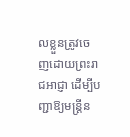លខ្លួនត្រូវចេញដោយព្រះរាជអាជ្ញា ដើម្បីបញ្ជាឱ្យមន្ត្រីន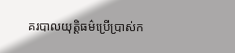គរបាលយុត្តិធម៌ប្រើប្រាស់ក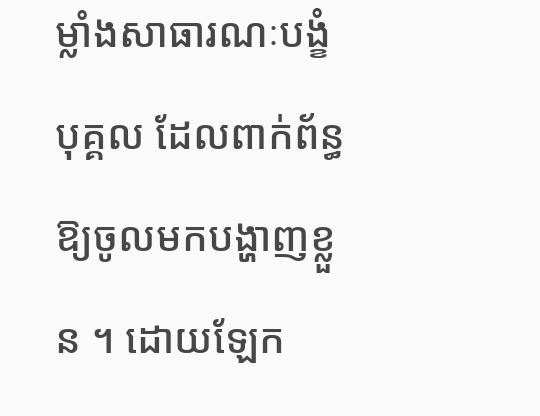ម្លាំងសាធារណៈបង្ខំបុគ្គល ដែលពាក់ព័ន្ធឱ្យចូលមកបង្ហាញខ្លួន ។ ដោយឡែក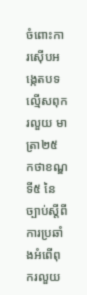ចំពោះការស៊ើបអង្កេតបទល្មើសពុករលួយ មាត្រា២៥ កថាខណ្ឌទី៥ នៃច្បាប់ស្តីពីការប្រឆាំងអំពើពុករលួយ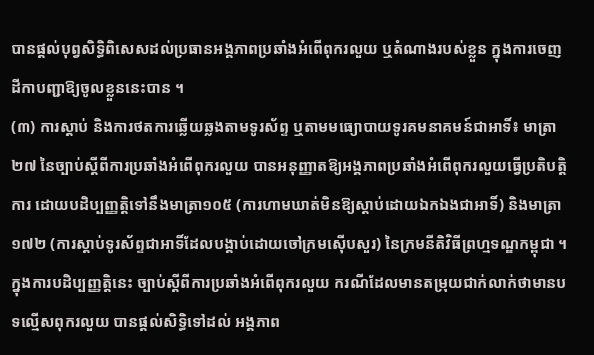បានផ្តល់បុព្វសិទ្ធិពិសេសដល់ប្រធានអង្គភាពប្រឆាំងអំពើពុករលួយ ឬតំណាងរបស់ខ្លួន ក្នុងការចេញដីកាបញ្ជាឱ្យចូលខ្លួននេះបាន ។
(៣) ការស្តាប់ និងការថតការឆ្លើយឆ្លងតាមទូរស័ព្ទ ឬតាមមធ្យោបាយទូរគមនាគមន៍ជាអាទិ៍៖ មាត្រា២៧ នៃច្បាប់ស្តីពីការប្រឆាំងអំពើពុករលួយ បានអនុញ្ញាតឱ្យអង្គភាពប្រឆាំងអំពើពុករលួយធ្វើប្រតិបត្តិការ ដោយបដិប្បញ្ញត្តិទៅនឹងមាត្រា១០៥ (ការហាមឃាត់មិនឱ្យស្តាប់ដោយឯកឯងជាអាទិ៍) និងមាត្រា១៧២ (ការស្តាប់ទូរស័ព្ទជាអាទិ៍ដែលបង្គាប់ដោយចៅក្រមស៊ើបសួរ) នៃក្រមនីតិវិធីព្រហ្មទណ្ឌកម្ពុជា ។ ក្នុងការបដិប្បញ្ញត្តិនេះ ច្បាប់ស្តីពីការប្រឆាំងអំពើពុករលួយ ករណីដែលមានតម្រុយជាក់លាក់ថាមានបទល្មើសពុករលួយ បានផ្តល់សិទ្ធិទៅដល់ អង្គភាព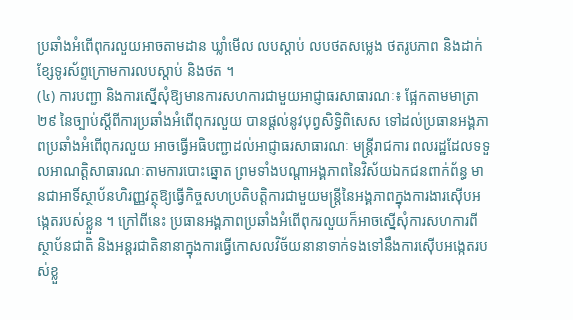ប្រឆាំងអំពើពុករលួយអាចតាមដាន ឃ្លាំមើល លបស្តាប់ លបថតសម្លេង ថតរូបភាព និងដាក់ខ្សែទូរស័ព្ទក្រោមការលបស្តាប់ និងថត ។
(៤) ការបញ្ជា និងការស្នើសុំឱ្យមានការសហការជាមួយអាជ្ញាធរសាធារណៈ៖ ផ្អែកតាមមាត្រា២៩ នៃច្បាប់ស្តីពីការប្រឆាំងអំពើពុករលួយ បានផ្តល់នូវបុព្វសិទ្ធិពិសេស ទៅដល់ប្រធានអង្គភាពប្រឆាំងអំពើពុករលួយ អាចធ្វើអធិបញ្ជាដល់អាជ្ញាធរសាធារណៈ មន្ត្រីរាជការ ពលរដ្ឋដែលទទួលអាណត្តិសាធារណៈតាមការបោះឆ្នោត ព្រមទាំងបណ្តាអង្គភាពនៃវិស័យឯកជនពាក់ព័ន្ធ មានជាអាទិ៍ស្ថាប័នហិរញ្ញវត្ថុឱ្យធ្វើកិច្ចសហប្រតិបត្តិការជាមួយមន្ត្រីនៃអង្គភាពក្នុងការងារស៊ើបអង្កេតរបស់ខ្លួន ។ ក្រៅពីនេះ ប្រធានអង្គភាពប្រឆាំងអំពើពុករលួយក៏អាចស្នើសុំការសហការពីស្ថាប័នជាតិ និងអន្តរជាតិនានាក្នុងការធ្វើកោសលវិច័យនានាទាក់ទងទៅនឹងការស៊ើបអង្កេតរបស់ខ្លួ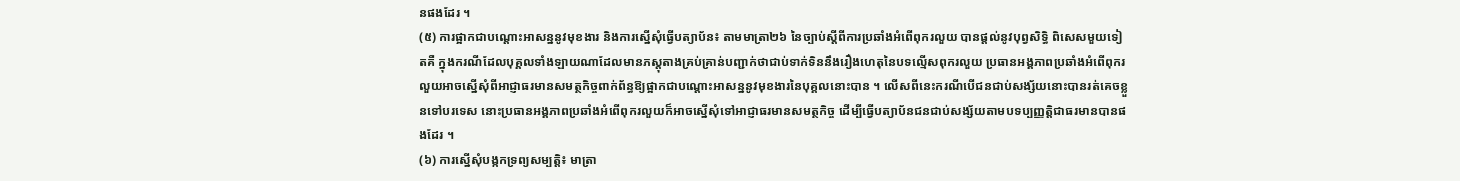នផងដែរ ។
(៥) ការផ្អាកជាបណ្តោះអាសន្ននូវមុខងារ និងការស្នើសុំធ្វើបត្យាប័ន៖ តាមមាត្រា២៦ នៃច្បាប់ស្តីពីការប្រឆាំងអំពើពុករលួយ បានផ្តល់នូវបុព្វសិទ្ធិ ពិសេសមួយទៀតគឺ ក្នុងករណីដែលបុគ្គលទាំងឡាយណាដែលមានភស្តុតាងគ្រប់គ្រាន់បញ្ជាក់ថាជាប់ទាក់ទិននឹងរឿងហេតុនៃបទល្មើសពុករលួយ ប្រធានអង្គភាពប្រឆាំងអំពើពុករលួយអាចស្នើសុំពីអាជ្ញាធរមានសមត្ថកិច្ចពាក់ព័ន្ធឱ្យផ្អាកជាបណ្ដោះអាសន្ននូវមុខងារនៃបុគ្គលនោះបាន ។ លើសពីនេះករណីបើជនជាប់សង្ស័យនោះបានរត់គេចខ្លួនទៅបរទេស នោះប្រធានអង្គភាពប្រឆាំងអំពើពុករលួយក៏អាចស្នើសុំទៅអាជ្ញាធរមានសមត្ថកិច្ច ដើម្បីធ្វើបត្យាប័នជនជាប់សង្ស័យតាមបទប្បញ្ញត្តិជាធរមានបានផងដែរ ។
(៦) ការស្នើសុំបង្កកទ្រព្យសម្បត្តិ៖ មាត្រា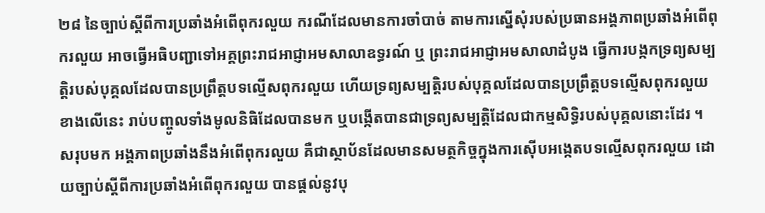២៨ នៃច្បាប់ស្តីពីការប្រឆាំងអំពើពុករលួយ ករណីដែលមានការចាំបាច់ តាមការស្នើសុំរបស់ប្រធានអង្គភាពប្រឆាំងអំពើពុករលួយ អាចធ្វើអធិបញ្ជាទៅអគ្គព្រះរាជអាជ្ញាអមសាលាឧទ្ធរណ៍ ឬ ព្រះរាជអាជ្ញាអមសាលាដំបូង ធ្វើការបង្កកទ្រព្យសម្បត្តិរបស់បុគ្គលដែលបានប្រព្រឹត្តបទល្មើសពុករលួយ ហើយទ្រព្យសម្បត្តិរបស់បុគ្គលដែលបានប្រព្រឹត្តបទលើ្មសពុករលួយខាងលើនេះ រាប់បញ្ចូលទាំងមូលនិធិដែលបានមក ឬបង្កើតបានជាទ្រព្យសម្បត្តិដែលជាកម្មសិទ្ធិរបស់បុគ្គលនោះដែរ ។
សរុបមក អង្គភាពប្រឆាំងនឹងអំពើពុករលួយ គឺជាស្ថាប័នដែលមានសមត្ថកិច្ចក្នុងការស៊ើបអង្កេតបទល្មើសពុករលួយ ដោយច្បាប់ស្តីពីការប្រឆាំងអំពើពុករលួយ បានផ្តល់នូវបុ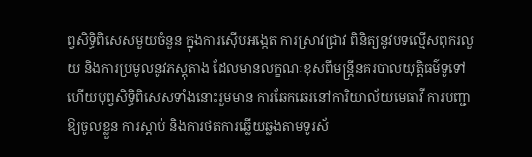ព្វសិទ្ធិពិសេសមួយចំនួន ក្នុងការស៊ើបអង្កេត ការស្រាវជ្រាវ ពិនិត្យនូវបទល្មើសពុករលួយ និងការប្រមូលនូវភស្តុតាង ដែលមានលក្ខណៈខុសពីមន្ត្រីនគរបាលយុត្តិធម៌ទូទៅ ហើយបុព្វសិទ្ធិពិសេសទាំងនោះរួមមាន ការឆែកឆេរនៅការិយាល័យមេធាវី ការបញ្ជាឱ្យចូលខ្លួន ការស្តាប់ និងការថតការឆ្លើយឆ្លងតាមទូរស័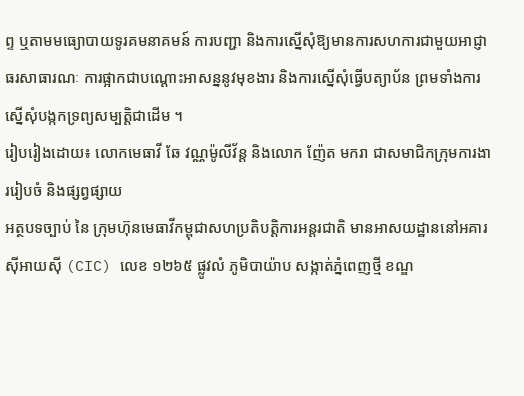ព្ទ ឬតាមមធ្យោបាយទូរគមនាគមន៍ ការបញ្ជា និងការស្នើសុំឱ្យមានការសហការជាមួយអាជ្ញាធរសាធារណៈ ការផ្អាកជាបណ្តោះអាសន្ននូវមុខងារ និងការស្នើសុំធ្វើបត្យាប័ន ព្រមទាំងការស្នើសុំបង្កកទ្រព្យសម្បត្តិជាដើម ។
រៀបរៀងដោយ៖ លោកមេធាវី ឆែ វណ្ណម៉ូលីវ័ន្ត និងលោក ញ៉ែត មករា ជាសមាជិកក្រុមការងាររៀបចំ និងផ្សព្វផ្សាយ
អត្ថបទច្បាប់ នៃ ក្រុមហ៊ុនមេធាវីកម្ពុជាសហប្រតិបត្តិការអន្តរជាតិ មានអាសយដ្ឋាននៅអគារ ស៊ីអាយស៊ី (CIC) លេខ ១២៦៥ ផ្លូវលំ ភូមិបាយ៉ាប សង្កាត់ភ្នំពេញថ្មី ខណ្ឌ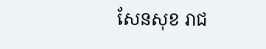សែនសុខ រាជ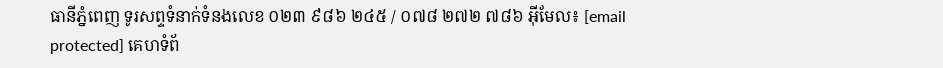ធានីភ្នំពេញ ទូរសព្ទទំនាក់ទំនងលេខ ០២៣ ៩៨៦ ២៤៥ / ០៧៨ ២៧២ ៧៨៦ អ៊ីមែល៖ [email protected] គេហទំព័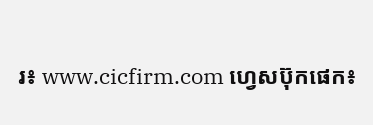រ៖ www.cicfirm.com ហ្វេសប៊ុកផេក៖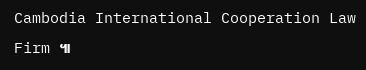Cambodia International Cooperation Law Firm ៕